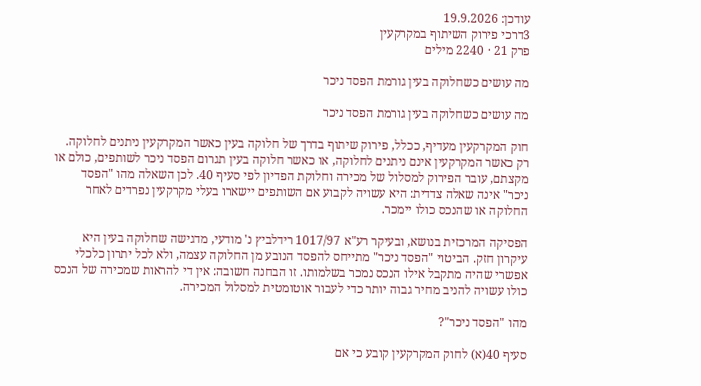עודכן: 19.9.2026
3דרכי פירוק השיתוף במקרקעין
פרק 21 · 2240 מילים

מה עושים כשחלוקה בעין גורמת הפסד ניכר

מה עושים כשחלוקה בעין גורמת הפסד ניכר

חוק המקרקעין מעדיף, ככלל, פירוק שיתוף בדרך של חלוקה בעין כאשר המקרקעין ניתנים לחלוקה. רק כאשר המקרקעין אינם ניתנים לחלוקה, או כאשר חלוקה בעין תגרום הפסד ניכר לשותפים, כולם או מקצתם, עובר הפירוק למסלול של מכירה וחלוקת הפדיון לפי סעיף 40. לכן השאלה מהו "הפסד ניכר" אינה שאלה צדדית: היא עשויה לקבוע אם השותפים יישארו בעלי מקרקעין נפרדים לאחר החלוקה או שהנכס כולו יימכר.

הפסיקה המרכזית בנושא, ובעיקר רע"א 1017/97 רידלביץ נ' מודעי, מדגישה שחלוקה בעין היא עיקרון חזק. הביטוי "הפסד ניכר" מתייחס להפסד הנובע מן החלוקה עצמה, ולא לכל יתרון כלכלי אפשרי שהיה מתקבל אילו הנכס נמכר בשלמותו. זו הבחנה חשובה: אין די להראות שמכירה של הנכס כולו עשויה להניב מחיר גבוה יותר כדי לעבור אוטומטית למסלול המכירה.

מהו "הפסד ניכר"?

סעיף 40(א) לחוק המקרקעין קובע כי אם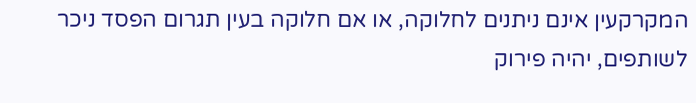המקרקעין אינם ניתנים לחלוקה, או אם חלוקה בעין תגרום הפסד ניכר לשותפים, יהיה פירוק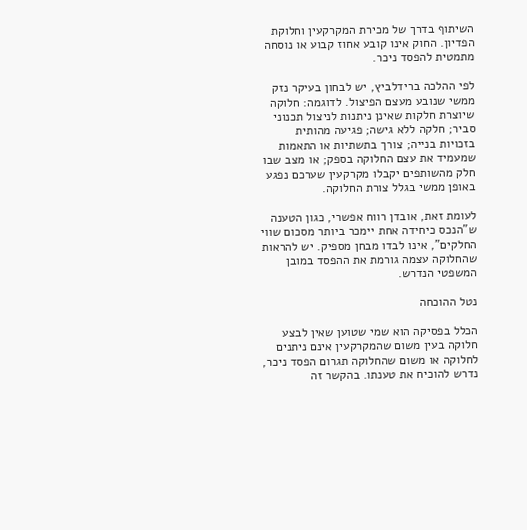השיתוף בדרך של מכירת המקרקעין וחלוקת הפדיון. החוק אינו קובע אחוז קבוע או נוסחה מתמטית להפסד ניכר.

לפי ההלכה ברידלביץ, יש לבחון בעיקר נזק ממשי שנובע מעצם הפיצול. לדוגמה: חלוקה שיוצרת חלקות שאינן ניתנות לניצול תכנוני סביר; חלקה ללא גישה; פגיעה מהותית בזכויות בנייה; צורך בתשתיות או התאמות שמעמיד את עצם החלוקה בספק; או מצב שבו חלק מהשותפים יקבלו מקרקעין שערכם נפגע באופן ממשי בגלל צורת החלוקה.

לעומת זאת, אובדן רווח אפשרי, כגון הטענה ש"הנכס כיחידה אחת יימכר ביותר מסכום שווי החלקים", אינו לבדו מבחן מספיק. יש להראות שהחלוקה עצמה גורמת את ההפסד במובן המשפטי הנדרש.

נטל ההוכחה

הכלל בפסיקה הוא שמי שטוען שאין לבצע חלוקה בעין משום שהמקרקעין אינם ניתנים לחלוקה או משום שהחלוקה תגרום הפסד ניכר, נדרש להוכיח את טענתו. בהקשר זה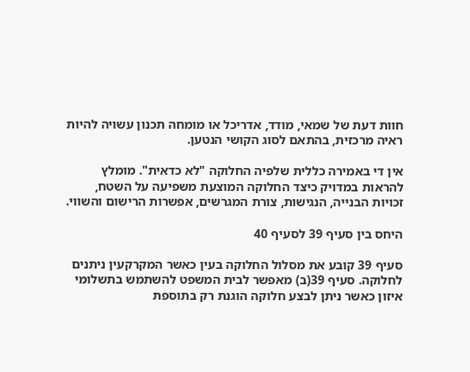חוות דעת של שמאי, מודד, אדריכל או מומחה תכנון עשויה להיות ראיה מרכזית, בהתאם לסוג הקושי הנטען.

אין די באמירה כללית שלפיה החלוקה "לא כדאית". מומלץ להראות במדויק כיצד החלוקה המוצעת משפיעה על השטח, זכויות הבנייה, הנגישות, צורת המגרשים, אפשרות הרישום והשווי.

היחס בין סעיף 39 לסעיף 40

סעיף 39 קובע את מסלול החלוקה בעין כאשר המקרקעין ניתנים לחלוקה. סעיף 39(ב) מאפשר לבית המשפט להשתמש בתשלומי איזון כאשר ניתן לבצע חלוקה הוגנת רק בתוספת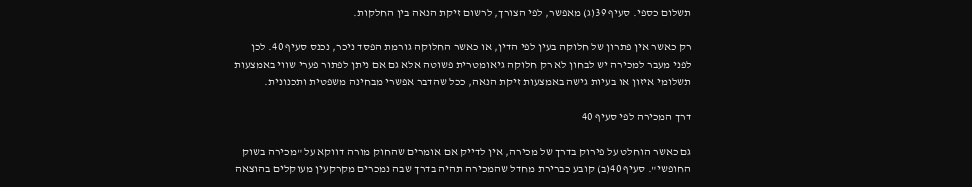תשלום כספי. סעיף 39(ג) מאפשר, לפי הצורך, לרשום זיקת הנאה בין החלקות.

רק כאשר אין פתרון של חלוקה בעין לפי הדין, או כאשר החלוקה גורמת הפסד ניכר, נכנס סעיף 40. לכן לפני מעבר למכירה יש לבחון לא רק חלוקה גיאומטרית פשוטה אלא גם אם ניתן לפתור פערי שווי באמצעות תשלומי איזון או בעיות גישה באמצעות זיקת הנאה, ככל שהדבר אפשרי מבחינה משפטית ותכנונית.

דרך המכירה לפי סעיף 40

גם כאשר הוחלט על פירוק בדרך של מכירה, אין לדייק אם אומרים שהחוק מורה דווקא על "מכירה בשוק החופשי". סעיף 40(ב) קובע כברירת מחדל שהמכירה תהיה בדרך שבה נמכרים מקרקעין מעוקלים בהוצאה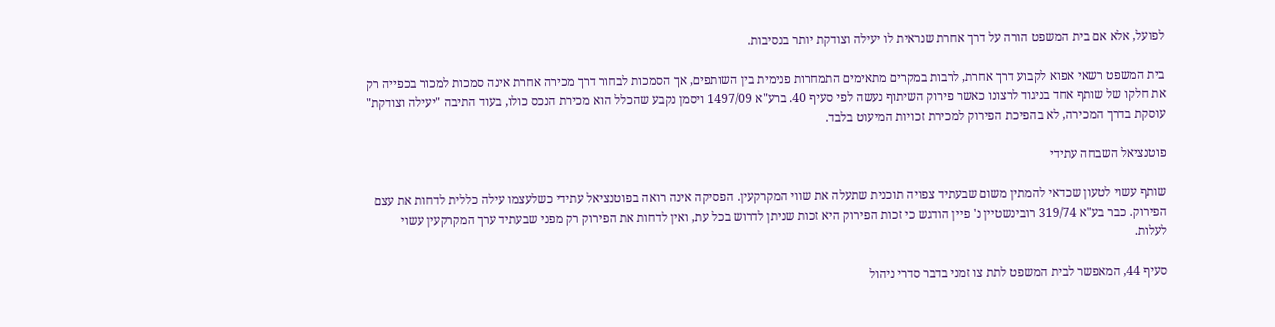לפועל, אלא אם בית המשפט הורה על דרך אחרת שנראית לו יעילה וצודקת יותר בנסיבות.

בית המשפט רשאי אפוא לקבוע דרך אחרת, לרבות במקרים מתאימים התמחרות פנימית בין השותפים, אך הסמכות לבחור דרך מכירה אחרת אינה סמכות למכור בכפייה רק את חלקו של שותף אחד בניגוד לרצונו כאשר פירוק השיתוף נעשה לפי סעיף 40. ברע"א 1497/09 ויסמן נקבע שהכלל הוא מכירת הנכס כולו, בעוד התיבה "יעילה וצודקת" עוסקת בדרך המכירה, לא בהפיכת הפירוק למכירת זכויות המיעוט בלבד.

פוטנציאל השבחה עתידי

שותף עשוי לטעון שכדאי להמתין משום שבעתיד צפויה תוכנית שתעלה את שווי המקרקעין. הפסיקה אינה רואה בפוטנציאל עתידי כשלעצמו עילה כללית לדחות את עצם הפירוק. כבר בע"א 319/74 רובינשטיין נ' פיין הודגש כי זכות הפירוק היא זכות שניתן לדרוש בכל עת, ואין לדחות את הפירוק רק מפני שבעתיד ערך המקרקעין עשוי לעלות.

סעיף 44, המאפשר לבית המשפט לתת צו זמני בדבר סדרי ניהול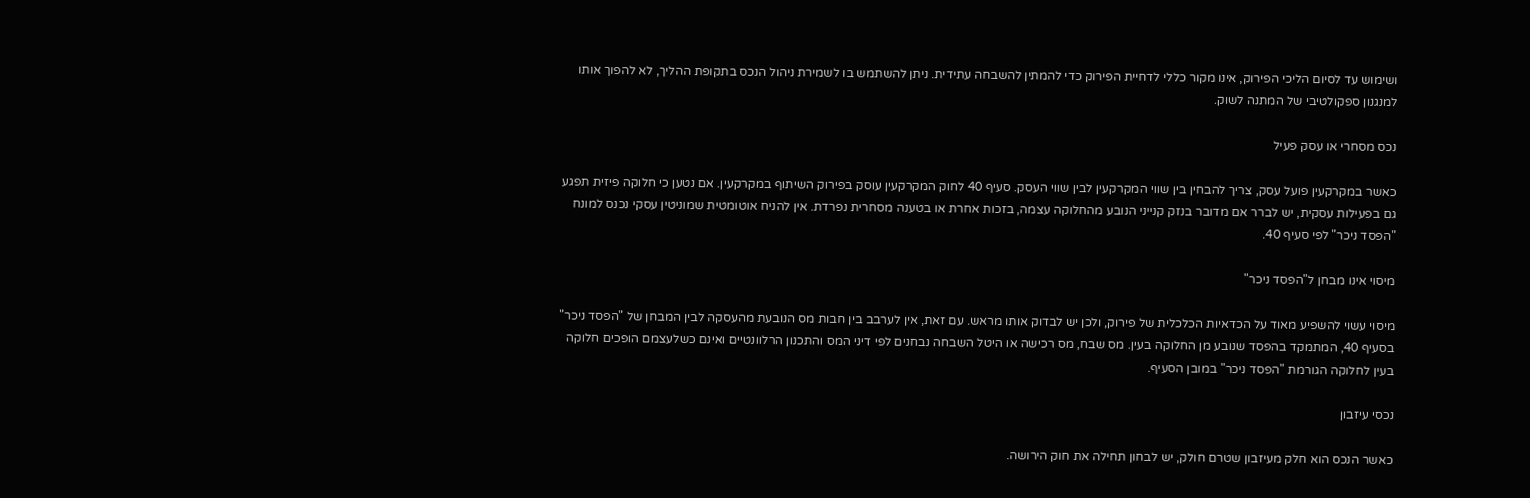ושימוש עד לסיום הליכי הפירוק, אינו מקור כללי לדחיית הפירוק כדי להמתין להשבחה עתידית. ניתן להשתמש בו לשמירת ניהול הנכס בתקופת ההליך, לא להפוך אותו למנגנון ספקולטיבי של המתנה לשוק.

נכס מסחרי או עסק פעיל

כאשר במקרקעין פועל עסק, צריך להבחין בין שווי המקרקעין לבין שווי העסק. סעיף 40 לחוק המקרקעין עוסק בפירוק השיתוף במקרקעין. אם נטען כי חלוקה פיזית תפגע גם בפעילות עסקית, יש לברר אם מדובר בנזק קנייני הנובע מהחלוקה עצמה, בזכות אחרת או בטענה מסחרית נפרדת. אין להניח אוטומטית שמוניטין עסקי נכנס למונח "הפסד ניכר" לפי סעיף 40.

מיסוי אינו מבחן ל"הפסד ניכר"

מיסוי עשוי להשפיע מאוד על הכדאיות הכלכלית של פירוק, ולכן יש לבדוק אותו מראש. עם זאת, אין לערבב בין חבות מס הנובעת מהעסקה לבין המבחן של "הפסד ניכר" בסעיף 40, המתמקד בהפסד שנובע מן החלוקה בעין. מס שבח, מס רכישה או היטל השבחה נבחנים לפי דיני המס והתכנון הרלוונטיים ואינם כשלעצמם הופכים חלוקה בעין לחלוקה הגורמת "הפסד ניכר" במובן הסעיף.

נכסי עיזבון

כאשר הנכס הוא חלק מעיזבון שטרם חולק, יש לבחון תחילה את חוק הירושה.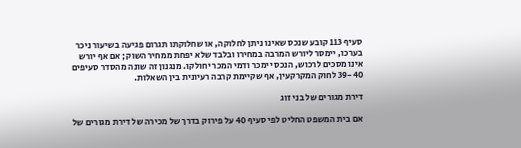סעיף 113 קובע שנכס שאינו ניתן לחלוקה, או שחלוקתו תגרום פגיעה בשיעור ניכר בערכו, יימסר ליורש המרבה במחירו ובלבד שלא יפחת ממחיר השוק; אם אף יורש אינו מסכים לרכוש, הנכס יימכר ודמי המכר יחולקו. מנגנון זה שונה מהסדר סעיפים 39-40 לחוק המקרקעין, אף שקיימת קרבה רעיונית בין השאלות.

דירת מגורים של בני זוג

אם בית המשפט החליט לפי סעיף 40 על פירוק בדרך של מכירה של דירת מגורים של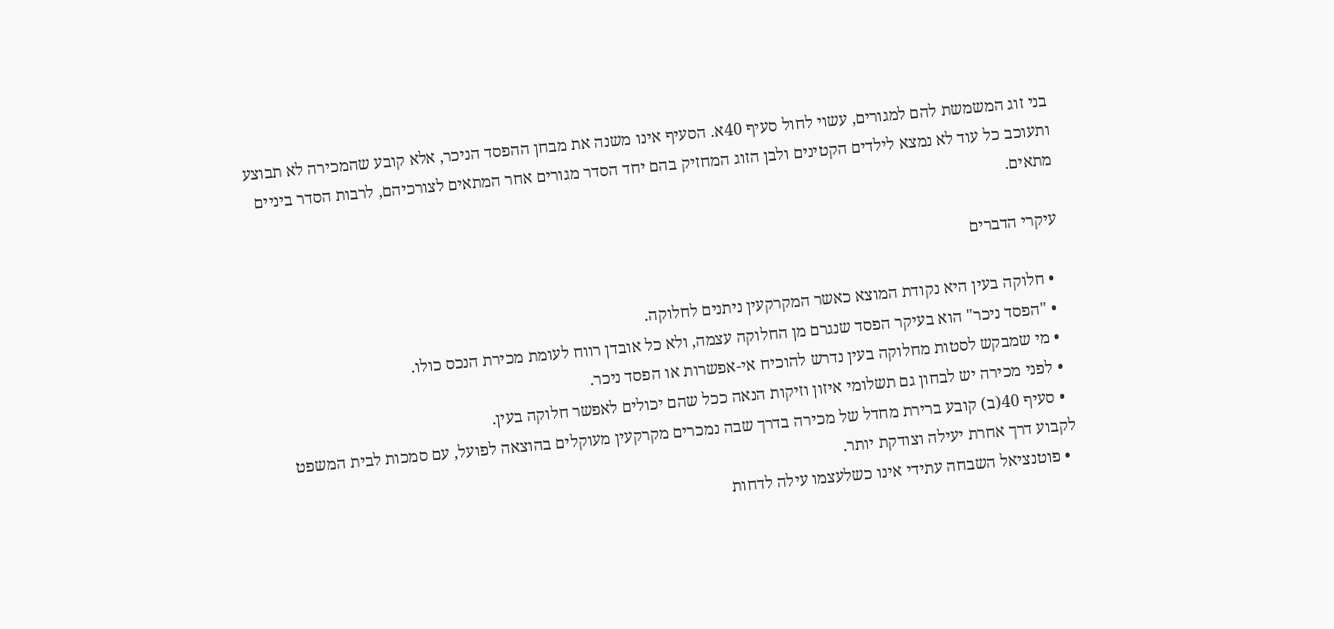בני זוג המשמשת להם למגורים, עשוי לחול סעיף 40א. הסעיף אינו משנה את מבחן ההפסד הניכר, אלא קובע שהמכירה לא תבוצע ותעוכב כל עוד לא נמצא לילדים הקטינים ולבן הזוג המחזיק בהם יחד הסדר מגורים אחר המתאים לצורכיהם, לרבות הסדר ביניים מתאים.

עיקרי הדברים

  • חלוקה בעין היא נקודת המוצא כאשר המקרקעין ניתנים לחלוקה.
  • "הפסד ניכר" הוא בעיקר הפסד שנגרם מן החלוקה עצמה, ולא כל אובדן רווח לעומת מכירת הנכס כולו.
  • מי שמבקש לסטות מחלוקה בעין נדרש להוכיח אי-אפשרות או הפסד ניכר.
  • לפני מכירה יש לבחון גם תשלומי איזון וזיקות הנאה ככל שהם יכולים לאפשר חלוקה בעין.
  • סעיף 40(ב) קובע ברירת מחדל של מכירה בדרך שבה נמכרים מקרקעין מעוקלים בהוצאה לפועל, עם סמכות לבית המשפט לקבוע דרך אחרת יעילה וצודקת יותר.
  • פוטנציאל השבחה עתידי אינו כשלעצמו עילה לדחות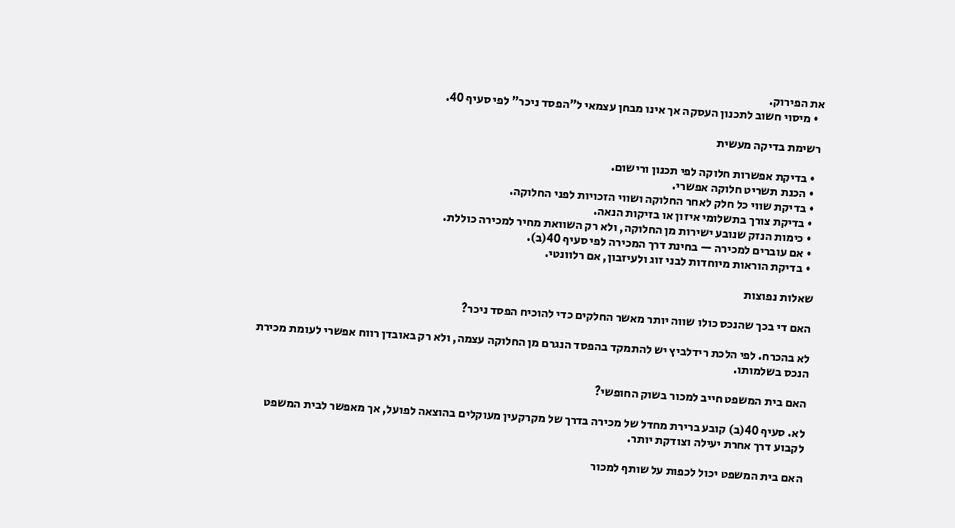את הפירוק.
  • מיסוי חשוב לתכנון העסקה אך אינו מבחן עצמאי ל"הפסד ניכר" לפי סעיף 40.

רשימת בדיקה מעשית

  • בדיקת אפשרות חלוקה לפי תכנון ורישום.
  • הכנת תשריט חלוקה אפשרי.
  • בדיקת שווי כל חלק לאחר החלוקה ושווי הזכויות לפני החלוקה.
  • בדיקת צורך בתשלומי איזון או בזיקות הנאה.
  • כימות הנזק שנובע ישירות מן החלוקה, ולא רק השוואת מחיר למכירה כוללת.
  • אם עוברים למכירה — בחינת דרך המכירה לפי סעיף 40(ב).
  • בדיקת הוראות מיוחדות לבני זוג ולעיזבון, אם רלוונטי.

שאלות נפוצות

האם די בכך שהנכס כולו שווה יותר מאשר החלקים כדי להוכיח הפסד ניכר?

לא בהכרח. לפי הלכת רידלביץ יש להתמקד בהפסד הנגרם מן החלוקה עצמה, ולא רק באובדן רווח אפשרי לעומת מכירת הנכס בשלמותו.

האם בית המשפט חייב למכור בשוק החופשי?

לא. סעיף 40(ב) קובע ברירת מחדל של מכירה בדרך של מקרקעין מעוקלים בהוצאה לפועל, אך מאפשר לבית המשפט לקבוע דרך אחרת יעילה וצודקת יותר.

האם בית המשפט יכול לכפות על שותף למכור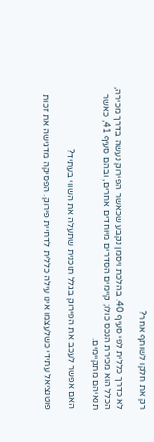רק את חלקו לשותף אחר?

לא כדרך כללית לפי סעיף 40. בהלכת ויסמן נקבע שכאשר הפירוק נעשה בדרך מכירה, הכלל הוא מכירת הנכס כולו; קיימים הסדרים מיוחדים אחרים, ובהם סעיף 41, כאשר תנאיהם מתקיימים.

האם אפשר לעכב את הפירוק בגלל תוכנית שתעלה את השווי בעתיד?

פוטנציאל עתידי כשלעצמו אינו עילה כללית לדחיית פירוק. הפסיקה מדגישה את זכות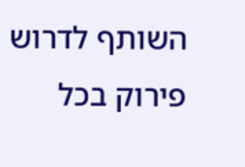השותף לדרוש פירוק בכל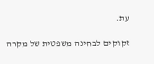עת.

זקוקים לבחינה משפטית של מקרה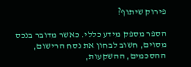פירוק שיתוף?

הספר מספק מידע כללי. כאשר מדובר בנכס מסוים, חשוב לבחון את נסח הרישום, ההסכמים, ההשקעות,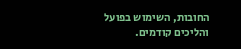החובות, השימוש בפועל והליכים קודמים.